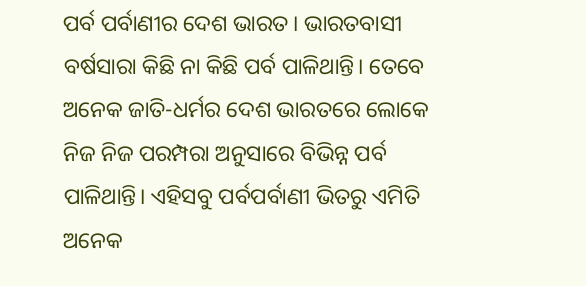ପର୍ବ ପର୍ବାଣୀର ଦେଶ ଭାରତ। ଭାରତବାସୀ ବର୍ଷସାରା କିଛି ନା କିଛି ପର୍ବ ପାଳିଥାନ୍ତି। ତେବେ ଅନେକ ଜାତି-ଧର୍ମର ଦେଶ ଭାରତରେ ଲୋକେ ନିଜ ନିଜ ପରମ୍ପରା ଅନୁସାରେ ବିଭିନ୍ନ ପର୍ବ ପାଳିଥାନ୍ତି। ଏହିସବୁ ପର୍ବପର୍ବାଣୀ ଭିତରୁ ଏମିତି ଅନେକ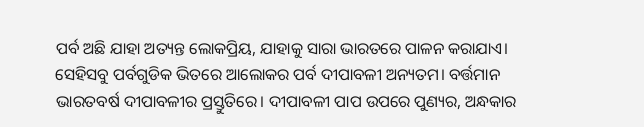ପର୍ବ ଅଛି ଯାହା ଅତ୍ୟନ୍ତ ଲୋକପ୍ରିୟ, ଯାହାକୁ ସାରା ଭାରତରେ ପାଳନ କରାଯାଏ। ସେହିସବୁ ପର୍ବଗୁଡିକ ଭିତରେ ଆଲୋକର ପର୍ବ ଦୀପାବଳୀ ଅନ୍ୟତମ। ବର୍ତ୍ତମାନ ଭାରତବର୍ଷ ଦୀପାବଳୀର ପ୍ରସ୍ତୁତିରେ। ଦୀପାବଳୀ ପାପ ଉପରେ ପୁଣ୍ୟର, ଅନ୍ଧକାର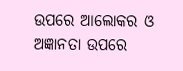ଉପରେ ଆଲୋକର ଓ ଅଜ୍ଞାନତା ଉପରେ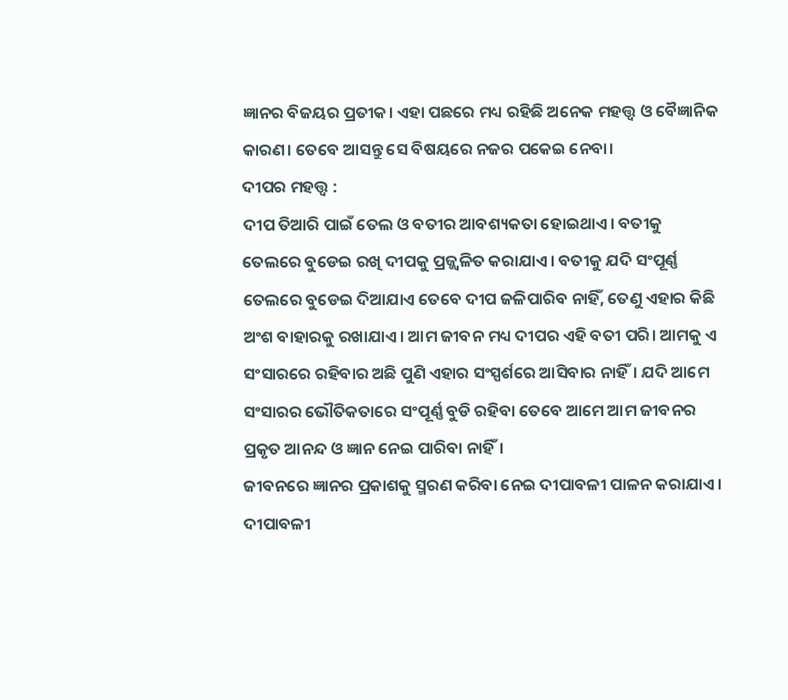ଜ୍ଞାନର ବିଜୟର ପ୍ରତୀକ। ଏହା ପଛରେ ମଧ୍ୟ ରହିଛି ଅନେକ ମହତ୍ତ୍ୱ ଓ ବୈଜ୍ଞାନିକ କାରଣ। ତେବେ ଆସନ୍ତୁ ସେ ବିଷୟରେ ନଜର ପକେଇ ନେବା।
ଦୀପର ମହତ୍ତ୍ୱ :
ଦୀପ ତିଆରି ପାଇଁ ତେଲ ଓ ବତୀର ଆବଶ୍ୟକତା ହୋଇଥାଏ। ବତୀକୁ ତେଲରେ ବୁଡେଇ ରଖି ଦୀପକୁ ପ୍ରଜ୍ଜ୍ୱଳିତ କରାଯାଏ। ବତୀକୁ ଯଦି ସଂପୂର୍ଣ୍ଣ ତେଲରେ ବୁଡେଇ ଦିଆଯାଏ ତେବେ ଦୀପ ଜଳିପାରିବ ନାହିଁ, ତେଣୁ ଏହାର କିଛି ଅଂଶ ବାହାରକୁ ରଖାଯାଏ। ଆମ ଜୀବନ ମଧ୍ୟ ଦୀପର ଏହି ବତୀ ପରି। ଆମକୁ ଏ ସଂସାରରେ ରହିବାର ଅଛି ପୁଣି ଏହାର ସଂସ୍ପର୍ଶରେ ଆସିବାର ନାହିଁ। ଯଦି ଆମେ ସଂସାରର ଭୌତିକତାରେ ସଂପୂର୍ଣ୍ଣ ବୁଡି ରହିବା ତେବେ ଆମେ ଆମ ଜୀବନର ପ୍ରକୃତ ଆନନ୍ଦ ଓ ଜ୍ଞାନ ନେଇ ପାରିବା ନାହିଁ।
ଜୀବନରେ ଜ୍ଞାନର ପ୍ରକାଶକୁ ସ୍ମରଣ କରିବା ନେଇ ଦୀପାବଳୀ ପାଳନ କରାଯାଏ। ଦୀପାବଳୀ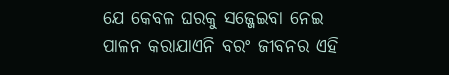ଯେ କେବଳ ଘରକୁ ସଜ୍ଜେଇବା ନେଇ ପାଳନ କରାଯାଏନି ବରଂ ଜୀବନର ଏହି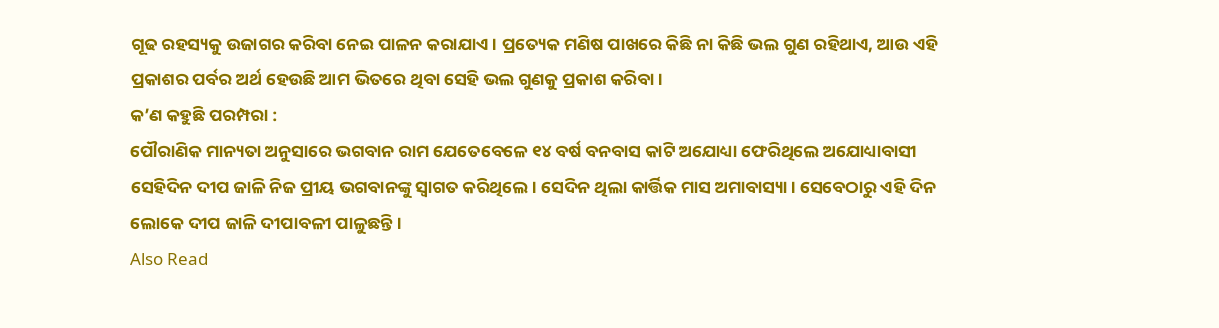ଗୂଢ ରହସ୍ୟକୁ ଉଜାଗର କରିବା ନେଇ ପାଳନ କରାଯାଏ। ପ୍ରତ୍ୟେକ ମଣିଷ ପାଖରେ କିଛି ନା କିଛି ଭଲ ଗୁଣ ରହିଥାଏ, ଆଉ ଏହି ପ୍ରକାଶର ପର୍ବର ଅର୍ଥ ହେଉଛି ଆମ ଭିତରେ ଥିବା ସେହି ଭଲ ଗୁଣକୁ ପ୍ରକାଶ କରିବା।
କ’ଣ କହୁଛି ପରମ୍ପରା :
ପୌରାଣିକ ମାନ୍ୟତା ଅନୁସାରେ ଭଗବାନ ରାମ ଯେତେବେଳେ ୧୪ ବର୍ଷ ବନବାସ କାଟି ଅଯୋଧ୍ୟା ଫେରିଥିଲେ ଅଯୋଧ୍ୟାବାସୀ ସେହିଦିନ ଦୀପ ଜାଳି ନିଜ ପ୍ରୀୟ ଭଗବାନଙ୍କୁ ସ୍ୱାଗତ କରିଥିଲେ। ସେଦିନ ଥିଲା କାର୍ତ୍ତିକ ମାସ ଅମାବାସ୍ୟା। ସେବେଠାରୁ ଏହି ଦିନ ଲୋକେ ଦୀପ ଜାଳି ଦୀପାବଳୀ ପାଳୁଛନ୍ତି।
Also Read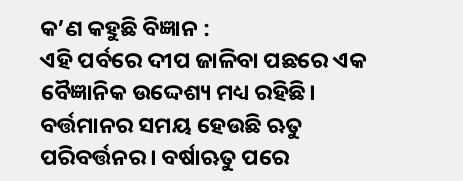କ’ଣ କହୁଛି ବିଜ୍ଞାନ :
ଏହି ପର୍ବରେ ଦୀପ ଜାଳିବା ପଛରେ ଏକ ବୈଜ୍ଞାନିକ ଉଦ୍ଦେଶ୍ୟ ମଧ୍ୟ ରହିଛି। ବର୍ତ୍ତମାନର ସମୟ ହେଉଛି ଋତୁ ପରିବର୍ତ୍ତନର। ବର୍ଷାଋତୁ ପରେ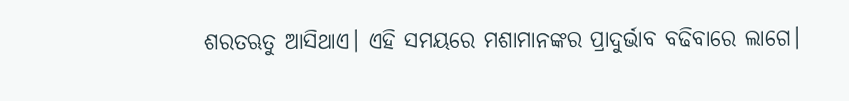ଶରତଋତୁ ଆସିଥାଏ। ଏହି ସମୟରେ ମଶାମାନଙ୍କର ପ୍ରାଦୁର୍ଭାବ ବଢିବାରେ ଲାଗେ।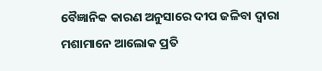ବୈଜ୍ଞାନିକ କାରଣ ଅନୁସାରେ ଦୀପ ଜଳିବା ଦ୍ୱାରା ମଶାମାନେ ଆଲୋକ ପ୍ରତି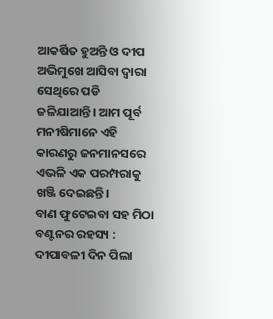ଆକର୍ଷିତ ହୁଅନ୍ତି ଓ ଦୀପ ଅଭିମୁଖେ ଆସିବା ଦ୍ୱାରା ସେଥିରେ ପଡି ଜଳିଯାଆନ୍ତି। ଆମ ପୂର୍ବ ମନୀଷିମାନେ ଏହି କାରଣରୁ ଜନମାନସରେ ଏଭଳି ଏକ ପରମ୍ପରାକୁ ଖଞ୍ଜି ଦେଇଛନ୍ତି।
ବାଣ ଫୁଟେଇବା ସହ ମିଠା ବଣ୍ଟନର ରହସ୍ୟ :
ଦୀପାବଳୀ ଦିନ ପିଲା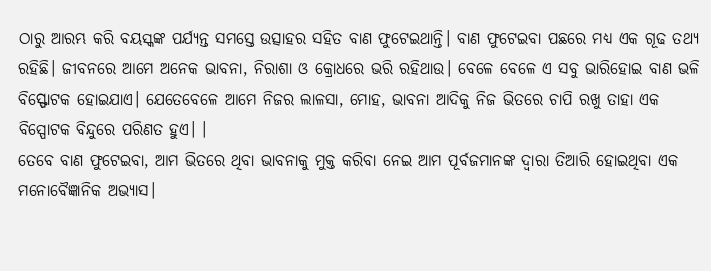ଠାରୁ ଆରମ୍ଭ କରି ବୟସ୍କଙ୍କ ପର୍ଯ୍ୟନ୍ତ ସମସ୍ତେ ଉତ୍ସାହର ସହିତ ବାଣ ଫୁଟେଇଥାନ୍ତି। ବାଣ ଫୁଟେଇବା ପଛରେ ମଧ୍ୟ ଏକ ଗୂଢ ତଥ୍ୟ ରହିଛି। ଜୀବନରେ ଆମେ ଅନେକ ଭାବନା, ନିରାଶା ଓ କ୍ରୋଧରେ ଭରି ରହିଥାଉ। ବେଳେ ବେଳେ ଏ ସବୁ ଭାରିହୋଇ ବାଣ ଭଳି ବିସ୍ଫୋଟକ ହୋଇଯାଏ। ଯେତେବେଳେ ଆମେ ନିଜର ଲାଳସା, ମୋହ, ଭାବନା ଆଦିକୁ ନିଜ ଭିତରେ ଚାପି ରଖୁ ତାହା ଏକ ବିସ୍ପୋଟକ ବିନ୍ଦୁରେ ପରିଣତ ହୁଏ। ।
ତେବେ ବାଣ ଫୁଟେଇବା, ଆମ ଭିତରେ ଥିବା ଭାବନାକୁ ମୁକ୍ତ କରିବା ନେଇ ଆମ ପୂର୍ବଜମାନଙ୍କ ଦ୍ୱାରା ତିଆରି ହୋଇଥିବା ଏକ ମନୋବୈଜ୍ଞାନିକ ଅଭ୍ୟାସ।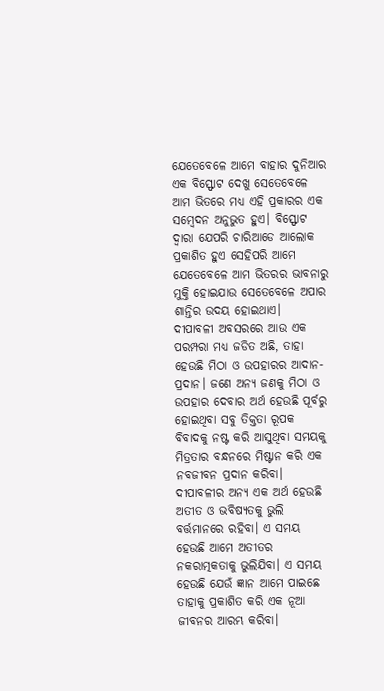ଯେତେବେଳେ ଆମେ ବାହାର ଦୁନିଆର ଏକ ବିସ୍ଫୋଟ ଦେଖୁ ସେତେବେଳେ ଆମ ଭିତରେ ମଧ୍ୟ ଏହି ପ୍ରକାରର ଏକ ସମ୍ବେଦନ ଅନୁଭୁତ ହୁଏ। ବିସ୍ଫୋଟ ଦ୍ୱାରା ଯେପରି ଚାରିଆଡେ ଆଲୋକ ପ୍ରକାଶିତ ହୁଏ ସେହିପରି ଆମେ ଯେତେବେଳେ ଆମ ଭିତରର ଭାବନାରୁ ମୁକ୍ତି ହୋଇଯାଉ ସେତେବେଳେ ଅପାର ଶାନ୍ତିର ଉଦୟ ହୋଇଥାଏ।
ଦୀପାବଳୀ ଅବସରରେ ଆଉ ଏକ ପରମ୍ପରା ମଧ୍ୟ ଜଡିତ ଅଛି, ତାହା ହେଉଛି ମିଠା ଓ ଉପହାରର ଆଦାନ-ପ୍ରଦାନ। ଜଣେ ଅନ୍ୟ ଜଣକୁ ମିଠା ଓ ଉପହାର ଦେବାର ଅର୍ଥ ହେଉଛି ପୂର୍ବରୁ ହୋଇଥିବା ସବୁ ତିକ୍ତତା ରୂପକ ବିବାଦକୁ ନଷ୍ଟ କରି ଆସୁଥିବା ସମୟକୁ ମିତ୍ରତାର ବନ୍ଧନରେ ମିଷ୍ଟାନ କରି ଏକ ନବଜୀବନ ପ୍ରଦାନ କରିବା।
ଦୀପାବଳୀର ଅନ୍ୟ ଏକ ଅର୍ଥ ହେଉଛି ଅତୀତ ଓ ଭବିଷ୍ୟତକୁ ଭୁଲି ବର୍ତ୍ତମାନରେ ରହିବା। ଏ ସମୟ ହେଉଛି ଆମେ ଅତୀତର ନକରାତ୍ମକତାକୁ ଭୁଲିଯିବା। ଏ ସମୟ ହେଉଛି ଯେଉଁ ଜ୍ଞାନ ଆମେ ପାଇଛେ ତାହାକୁ ପ୍ରକାଶିତ କରି ଏକ ନୂଆ ଜୀବନର ଆରମ୍ଭ କରିବା।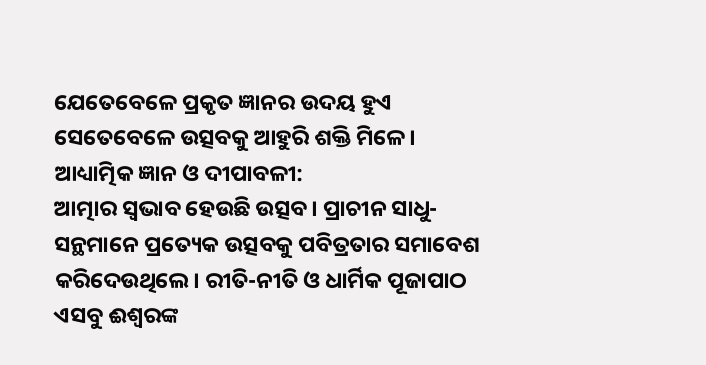ଯେତେବେଳେ ପ୍ରକୃତ ଜ୍ଞାନର ଉଦୟ ହୁଏ ସେତେବେଳେ ଉତ୍ସବକୁ ଆହୁରି ଶକ୍ତି ମିଳେ।
ଆଧ୍ୟାତ୍ମିକ ଜ୍ଞାନ ଓ ଦୀପାବଳୀ:
ଆତ୍ମାର ସ୍ୱଭାବ ହେଉଛି ଉତ୍ସବ। ପ୍ରାଚୀନ ସାଧୁ-ସନ୍ଥମାନେ ପ୍ରତ୍ୟେକ ଉତ୍ସବକୁ ପବିତ୍ରତାର ସମାବେଶ କରିଦେଉଥିଲେ। ରୀତି-ନୀତି ଓ ଧାର୍ମିକ ପୂଜାପାଠ ଏସବୁ ଈଶ୍ୱରଙ୍କ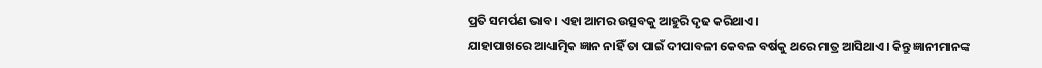ପ୍ରତି ସମର୍ପଣ ଭାବ। ଏହା ଆମର ଉତ୍ସବକୁ ଆହୁରି ଦୃଢ କରିଥାଏ।
ଯାହାପାଖରେ ଆଧ୍ୟାତ୍ମିକ ଜ୍ଞାନ ନାହିଁ ତା ପାଇଁ ଦୀପାବଳୀ କେବଳ ବର୍ଷକୁ ଥରେ ମାତ୍ର ଆସିଥାଏ। କିନ୍ତୁ ଜ୍ଞାନୀମାନଙ୍କ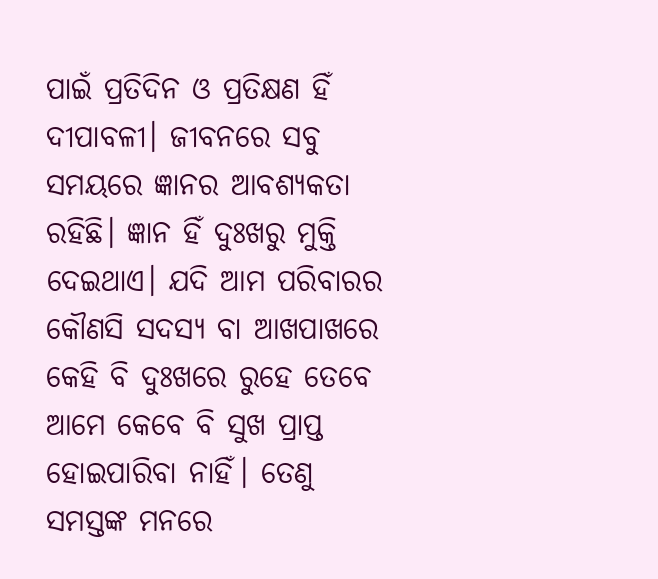ପାଇଁ ପ୍ରତିଦିନ ଓ ପ୍ରତିକ୍ଷଣ ହିଁ ଦୀପାବଳୀ। ଜୀବନରେ ସବୁ ସମୟରେ ଜ୍ଞାନର ଆବଶ୍ୟକତା ରହିଛି। ଜ୍ଞାନ ହିଁ ଦୁଃଖରୁ ମୁକ୍ତି ଦେଇଥାଏ। ଯଦି ଆମ ପରିବାରର କୌଣସି ସଦସ୍ୟ ବା ଆଖପାଖରେ କେହି ବି ଦୁଃଖରେ ରୁହେ ତେବେ ଆମେ କେବେ ବି ସୁଖ ପ୍ରାପ୍ତ ହୋଇପାରିବା ନାହିଁ। ତେଣୁ ସମସ୍ତଙ୍କ ମନରେ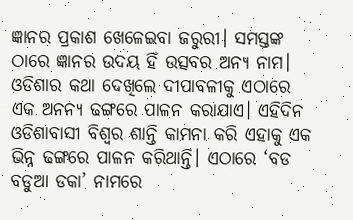ଜ୍ଞାନର ପ୍ରକାଶ ଖେଳେଇବା ଜରୁରୀ। ସମସ୍ତଙ୍କ ଠାରେ ଜ୍ଞାନର ଉଦୟ ହିଁ ଉତ୍ସବର ଅନ୍ୟ ନାମ।
ଓଡିଶାର କଥା ଦେଖିଲେ ଦୀପାବଳୀକୁ ଏଠାରେ ଏକ ଅନନ୍ୟ ଢଙ୍ଗରେ ପାଳନ କରାଯାଏ। ଏହିଦିନ ଓଡିଶାବାସୀ ବିଶ୍ୱର ଶାନ୍ତି କାମନା କରି ଏହାକୁ ଏକ ଭିନ୍ନ ଢଙ୍ଗରେ ପାଳନ କରିଥାନ୍ତି। ଏଠାରେ ‘ବଡ ବଡୁଆ ଡକା’ ନାମରେ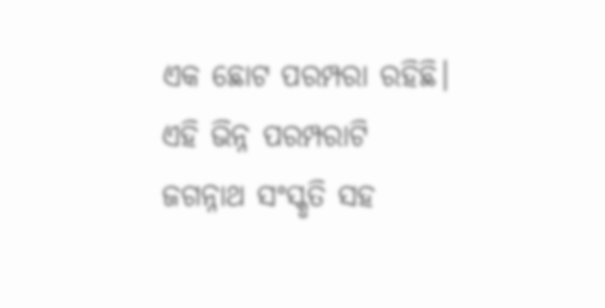ଏକ ଛୋଟ ପରମ୍ପରା ରହିଛି। ଏହି ଭିନ୍ନ ପରମ୍ପରାଟି ଜଗନ୍ନାଥ ସଂସ୍କୃତି ସହ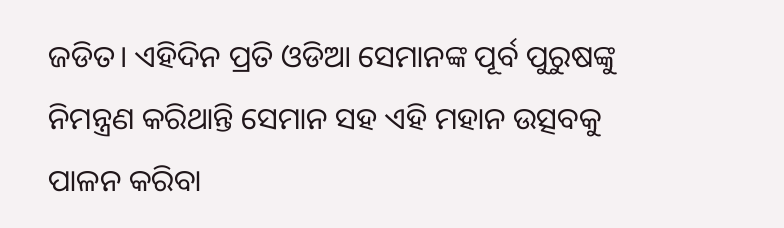ଜଡିତ। ଏହିଦିନ ପ୍ରତି ଓଡିଆ ସେମାନଙ୍କ ପୂର୍ବ ପୁରୁଷଙ୍କୁ ନିମନ୍ତ୍ରଣ କରିଥାନ୍ତି ସେମାନ ସହ ଏହି ମହାନ ଉତ୍ସବକୁ ପାଳନ କରିବା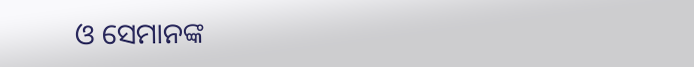ଓ ସେମାନଙ୍କ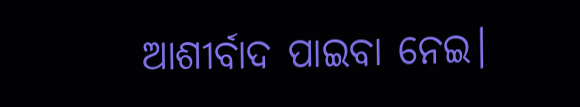ଆଶୀର୍ବାଦ ପାଇବା ନେଇ।